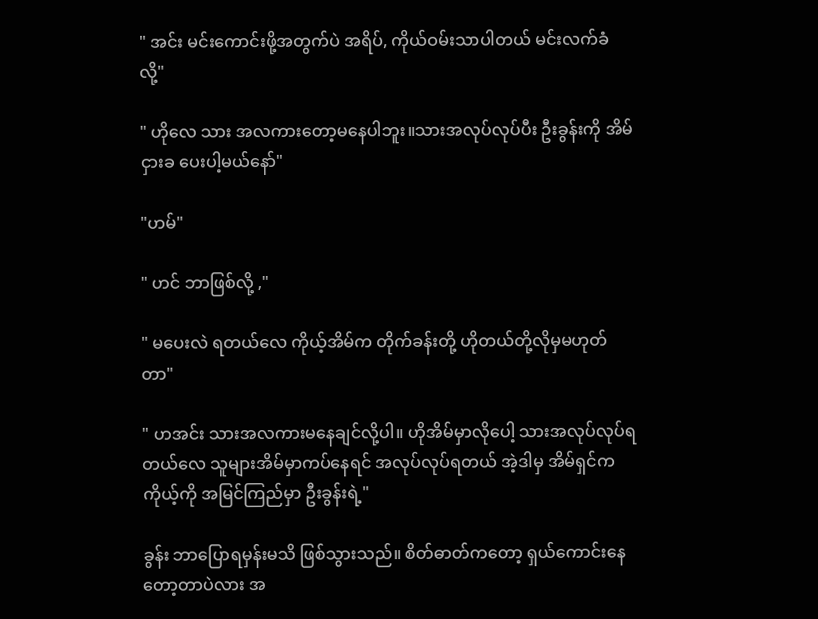" အင်း မင်းကောင်းဖို့အတွက်ပဲ အရိပ်, ကိုယ်ဝမ်းသာပါတယ် မင်းလက်ခံလို့"

" ဟိုလေ သား အလကားတော့မနေပါဘူး။သားအလုပ်လုပ်ပီး ဦးခွန်းကို အိမ်ငှားခ ပေးပါ့မယ်နော်"

"ဟမ်"

" ဟင် ဘာဖြစ်လို့ ,"

" မပေးလဲ ရတယ်လေ ကိုယ့်အိမ်က တိုက်ခန်းတို့ ဟိုတယ်တို့လိုမှမဟုတ်တာ"

" ဟအင်း သားအလကားမနေချင်လို့ပါ။ ဟိုအိမ်မှာလိုပေါ့ သားအလုပ်လုပ်ရတယ်လေ သူများအိမ်မှာကပ်နေရင် အလုပ်လုပ်ရတယ် အဲ့ဒါမှ အိမ်ရှင်ကကိုယ့်ကို အမြင်ကြည်မှာ ဦးခွန်းရဲ့"

ခွန်း ဘာပြောရမှန်းမသိ ဖြစ်သွားသည်။ စိတ်ဓာတ်ကတော့ ရှယ်ကောင်းနေတော့တာပဲလား အ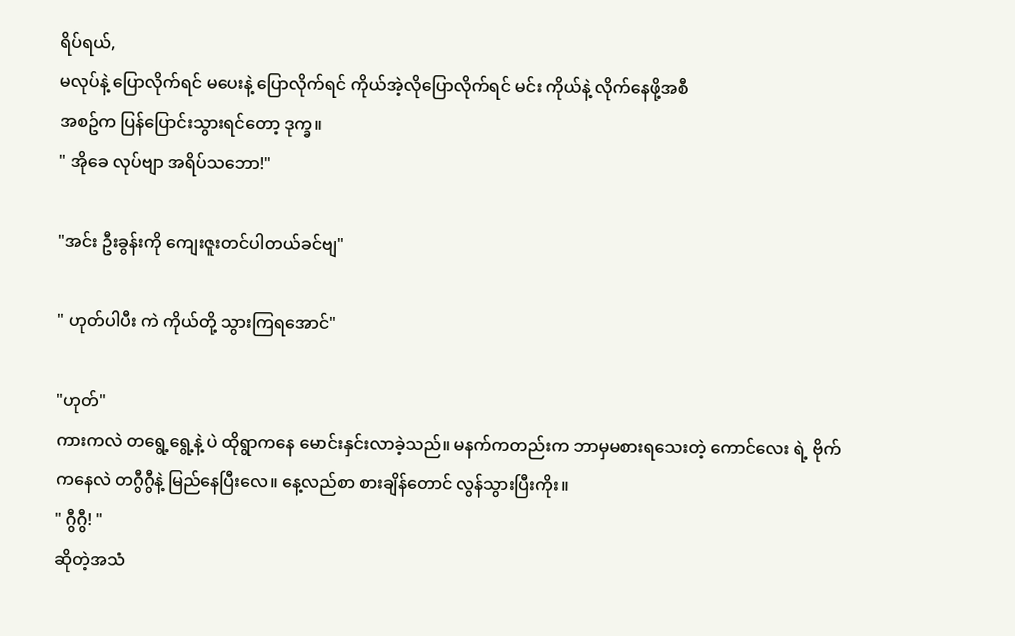ရိပ်ရယ်,
မလုပ်နဲ့ ပြောလိုက်ရင် မပေးနဲ့ ပြောလိုက်ရင် ကိုယ်အဲ့လိုပြောလိုက်ရင် မင်း ကိုယ်နဲ့ လိုက်နေဖို့အစီ
အစဥ်က ပြန်ပြောင်းသွားရင်တော့ ဒုက္ခ။
" အိုခေ လုပ်ဗျာ အရိပ်သဘော!"

"အင်း ဦးခွန်းကို ကျေးဇူးတင်ပါတယ်ခင်ဗျ"

" ဟုတ်ပါပီး ကဲ ကိုယ်တို့ သွားကြရအောင်"

"ဟုတ်"
ကားကလဲ တရွေ့ရွေ့နဲ့ ပဲ ထိုရွာကနေ မောင်းနှင်းလာခဲ့သည်။ မနက်ကတည်းက ဘာမှမစားရသေးတဲ့ ကောင်လေး ရဲ့ ဗိုက်ကနေလဲ တဂွီဂွီနဲ့ မြည်နေပြီးလေ။ နေ့လည်စာ စားချိန်တောင် လွန်သွားပြီးကိုး။
" ဂွီဂွီ! "
ဆိုတဲ့အသံ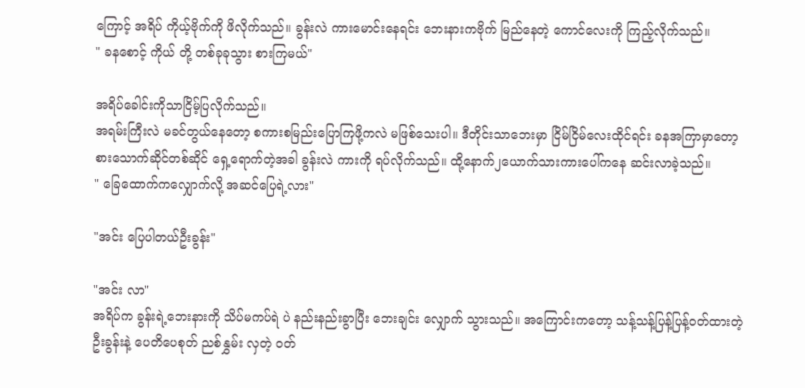ကြောင့် အရိပ် ကိုယ့်ဗိုက်ကို ဖိလိုက်သည်။ ခွန်းလဲ ကားမောင်းနေရင်း ဘေးနားကဗိုက် မြည်နေတဲ့ ကောင်လေးကို ကြည့်လိုက်သည်။
" ခနစောင့် ကိုယ် တို့ တစ်ခုခုသွား စားကြမယ်"

အရိပ်ခေါင်းကိုသာငြိမ့်ပြလိုက်သည်။
အရမ်းကြီးလဲ မခင်တွယ်နေတော့ စကားစမြည်းပြောကြဖို့ကလဲ မဖြစ်သေးပါ။ ဒီတိုင်းသာဘေးမှာ ငြိမ်ငြိမ်လေးထိုင်ရင်း ခနအကြာမှာတော့ စားသောက်ဆိုင်တစ်ဆိုင် ရှေ့ရောက်တဲ့အခါ ခွန်းလဲ ကားကို ရပ်လိုက်သည်။ ထို့နောက်၂ယောက်သားကားပေါ်ကနေ ဆင်းလာခဲ့သည်။
" ခြေထောက်ကလျှောက်လို့ အဆင်ပြေရဲ့လား"

"အင်း ပြေပါတယ်ဦးခွန်း"

"အင်း လာ"
အရိပ်က ခွန်းရဲ့ဘေးနားကို သိပ်မကပ်ရဲ ပဲ နည်းနည်းခွာပြီး ဘေးချင်း လျှောက် သွားသည်။ အကြောင်းကတော့ သန့်သန့်ပြန့်ပြန့်ဝတ်ထားတဲ့ ဦးခွန်းနဲ့ ပေတိပေစုတ် ညစ်နွှမ်း လှတဲ့ ဝတ်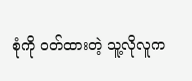စုံကို ဝတ်ထားတဲ့ သူ့လိုလူက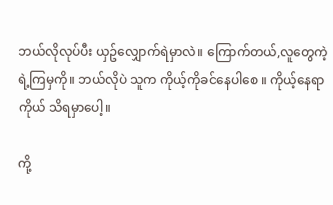ဘယ်လိုလုပ်ပီး ယှဥ်လျှောက်ရဲမှာလဲ။ ကြောက်တယ်,လူတွေကဲ့ရဲ့ကြမှကို။ ဘယ်လိုပဲ သူက ကိုယ့်ကိုခင်နေပါစေ ။ ကိုယ့်နေရာကိုယ် သိရမှာပေါ့။

ကို့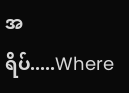အရိပ်.....Where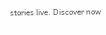stories live. Discover now